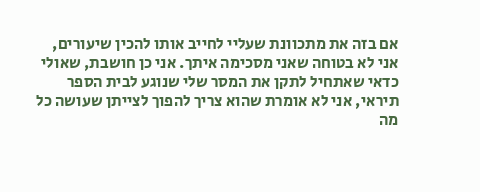אם בזה את מתכוונת שעליי לחייב אותו להכין שיעורים, אני לא בטוחה שאני מסכימה איתך. אני כן חושבת, שאולי כדאי שאתחיל לתקן את המסר שלי שנוגע לבית הספר
תיראי, אני לא אומרת שהוא צריך להפוך לצייתן שעושה כל מה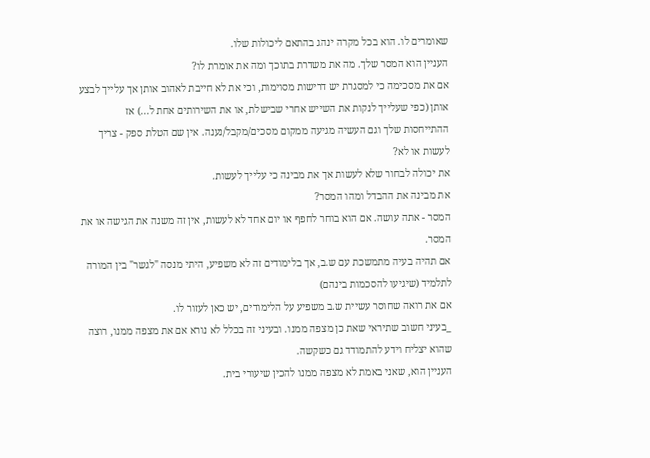שאומרים לו. הוא בכל מקרה ינהג בהתאם ליכולות שלו.
העניין הוא המסר שלך. מה את משדרת בתוכך ומה את אומרת לו?
אם את מסכימה כי למסגרת יש דרישות מסוימות, וכי את לא חייבת לאהוב אותן אך עלייך לבצע אותן (כפי שעלייך לנקות את השייש אחרי שבישלת, או את השירותים אחת ל...) אז ההתייחסות שלך וגם העשיה מגיעה ממקום מסכים/מקבל/נענה. אין שם הטלת ספק - צריך לעשות או לא?
את יכולה לבחור שלא לעשות אך את מבינה כי עלייך לעשות.
את מבינה את ההבדל ומהו המסר?
המסר - אתה עושה. אם הוא בוחר לחפף או יום אחד לא לעשות, אין זה משנה את הגישה או את המסר.
אם תהיה בעיה מתמשכת עם ש.ב, אך בלימודים זה לא משפיע, היתי מנסה "לגשר" בין המורה לתלמיד (שיגיעו להסכמות בינהם)
אם את רואה שחוסר עשיית ש.ב משפיע על הלימודים, יש כאן לעזור לו.
_בעיני חשוב שתיראי שאת כן מצפה ממנו. ובעיני זה בכלל לא נורא אם את מצפה ממנו, רוצה שהוא יצליח וידע להתמודד גם כשקשה.
העניין הוא, שאני באמת לא מצפה ממנו להכין שיעורי בית.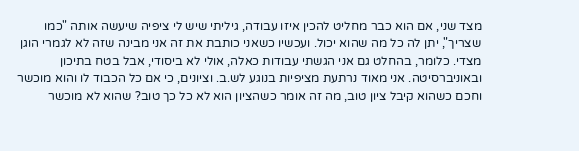מצד שני, אם הוא כבר מחליט להכין איזו עבודה, גיליתי שיש לי ציפיה שיעשה אותה "כמו שצריך", יתן לה כל מה שהוא יכול. ועכשיו כשאני כותבת את זה אני מבינה שזה לא לגמרי הוגן מצדי. כלומר, בהחלט גם אני הגשתי עבודות כאלה, אולי לא ביסודי, אבל בטח בתיכון ובאוניברסיטה. אני מאוד נרתעת מציפיות בנוגע לש.ב. וציונים, כי אם כל הכבוד לו והוא מוכשר וחכם כשהוא קיבל ציון טוב, מה זה אומר כשהציון הוא לא כל כך טוב? שהוא לא מוכשר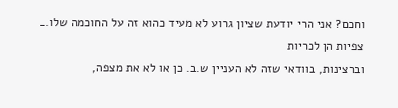וחכם? אני הרי יודעת שציון גרוע לא מעיד כהוא זה על החוכמה שלו._
צפיות הן לכריות
וברצינות, בוודאי שזה לא העניין ש.ב. כן או לא את מצפה,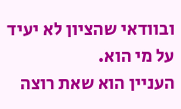ובוודאי שהציון לא יעיד על מי הוא.
העניין הוא שאת רוצה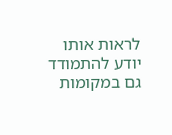לראות אותו יודע להתמודד גם במקומות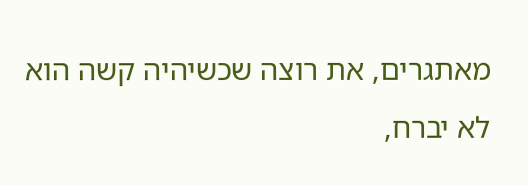מאתגרים, את רוצה שכשיהיה קשה הוא לא יברח,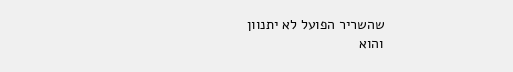שהשריר הפועל לא יתנוון
והוא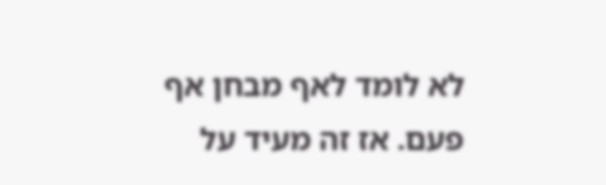לא לומד לאף מבחן אף פעם. אז זה מעיד על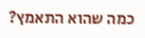כמה שהוא התאמץ?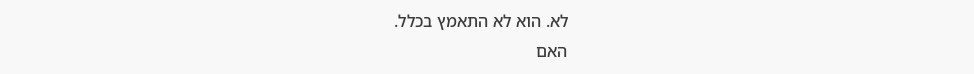לא. הוא לא התאמץ בכלל.
האם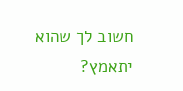חשוב לך שהוא יתאמץ?